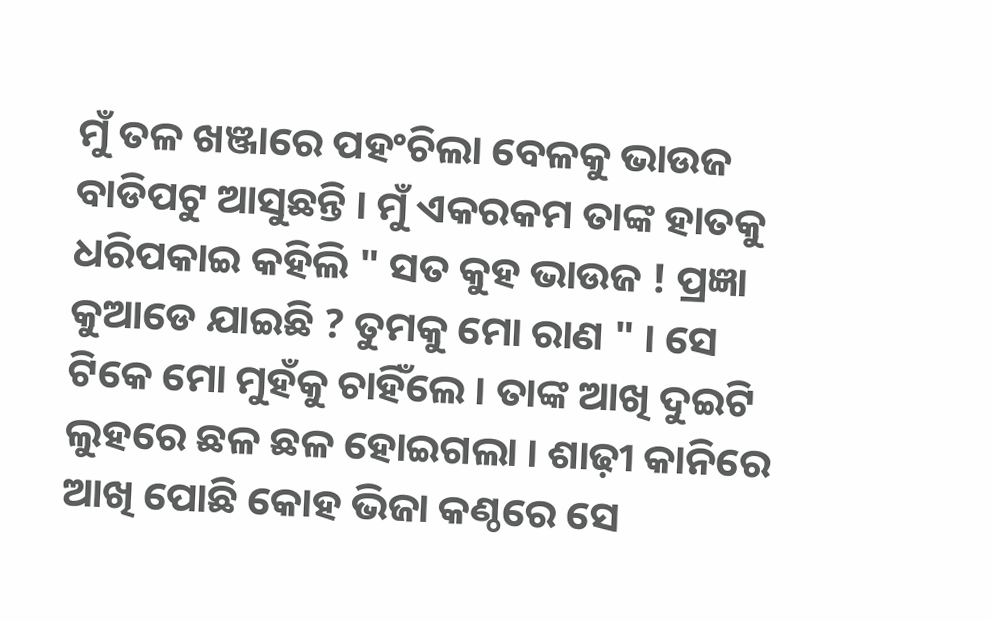ମୁଁ ତଳ ଖଞ୍ଜାରେ ପହଂଚିଲା ବେଳକୁ ଭାଉଜ ବାଡିପଟୁ ଆସୁଛନ୍ତି । ମୁଁ ଏକରକମ ତାଙ୍କ ହାତକୁ ଧରିପକାଇ କହିଲି " ସତ କୁହ ଭାଉଜ ! ପ୍ରଜ୍ଞା କୁଆଡେ ଯାଇଛି ? ତୁମକୁ ମୋ ରାଣ " । ସେ ଟିକେ ମୋ ମୁହଁକୁ ଚାହିଁଲେ । ତାଙ୍କ ଆଖି ଦୁଇଟି ଲୁହରେ ଛଳ ଛଳ ହୋଇଗଲା । ଶାଢ଼ୀ କାନିରେ ଆଖି ପୋଛି କୋହ ଭିଜା କଣ୍ଠରେ ସେ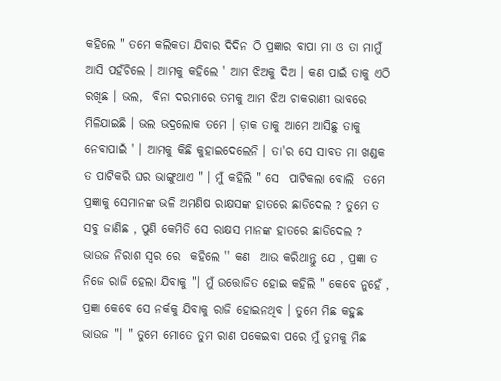କହିଲେ " ତମେ କଲିକତା ଯିବାର ଦିଦିନ ଠି ପ୍ରଜ୍ଞାର ବାପା ମା ଓ ତା ମାମୁଁ ଆସି ପହଁଚିଲେ । ଆମକୁ କହିଲେ ' ଆମ ଝିଅକୁ ଦିଅ । କଣ ପାଇଁ ତାକୁ ଏଠି  ରଖିଛ । ଭଲ,  ବିନା ଦରମାରେ ତମକୁ ଆମ ଝିଅ ଚାକରାଣୀ ଭାବରେ ମିଳିଯାଇଛି । ଭଲ ଭଦ୍ରଲୋକ ତମେ । ଡ଼ାକ ତାକୁ ଆମେ ଆସିଛୁ ତାକୁ ନେବାପାଇଁ ' । ଆମକୁ କିଛି କୁହାଇଦେଲେନି । ତା'ର ସେ ସାବତ ମା ଖଣ୍ଡକ ତ ପାଟିକରି ଘର ଭାଙ୍ଗୁଥାଏ " । ମୁଁ କହିଲି " ସେ  ପାଟିକଲା ବୋଲି  ତମେ ପ୍ରଜ୍ଞାକୁ ସେମାନଙ୍କ ଭଳି ଅମଣିଷ ରାକ୍ଷସଙ୍କ ହାତରେ ଛାଡିଦେଲ ? ତୁମେ ତ ସବୁ ଜାଣିଛ , ପୁଣି କେମିତି ସେ ରାକ୍ଷସ ମାନଙ୍କ ହାତରେ ଛାଡିଦେଲ ? ଭାଉଜ ନିରାଶ ସ୍ୱର ରେ  କହିଲେ '' କଣ  ଆଉ କରିଥାନ୍ତୁ ଯେ , ପ୍ରଜ୍ଞା ତ ନିଜେ ରାଜି ହେଲା ଯିବାକୁ "। ମୁଁ ଉତ୍ତୋଜିତ ହୋଇ କହିଲି " କେବେ ନୁହେଁ , ପ୍ରଜ୍ଞା କେବେ ସେ ନର୍କକୁ ଯିବାକୁ ରାଜି ହୋଇନଥିବ । ତୁମେ ମିଛ କହୁଛ ଭାଉଜ "। " ତୁମେ ମୋତେ ତୁମ ରାଣ ପକେଇବା ପରେ ମୁଁ ତୁମକୁ ମିଛ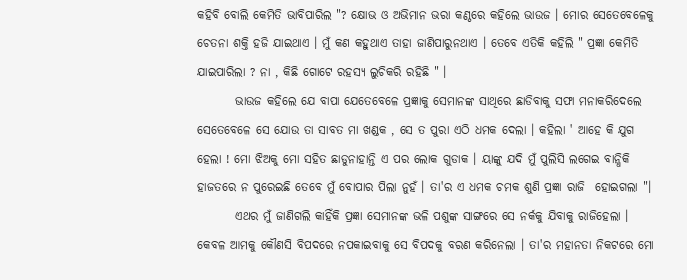କହିବି ବୋଲି କେମିତି ଭାବିପାରିଲ "? କ୍ଷୋଭ ଓ ଅଭିମାନ ଭରା କଣ୍ଠରେ କହିଲେ ଭାଉଜ । ମୋର ସେତେବେଳେକୁ ଚେତନା ଶକ୍ତି ହଜି ଯାଇଥାଏ । ମୁଁ କଣ କହୁଥାଏ ତାହା ଜାଣିପାରୁନଥାଏ । ତେବେ ଏତିକି କହିଲି " ପ୍ରଜ୍ଞା କେମିତି ଯାଇପାରିଲା ? ନା , କିଛି ଗୋଟେ ରହସ୍ୟ ଲୁଚିକରି ରହିଛି " ।
        ଭାଉଜ କହିଲେ ଯେ ବାପା ଯେତେବେଳେ ପ୍ରଜ୍ଞାକୁ ସେମାନଙ୍କ ସାଥିରେ ଛାଡିବାକୁ ସଫା ମନାକରିଦେଲେ ସେତେବେଳେ ସେ ଯୋଉ ତା ସାବତ ମା ଖଣ୍ଡକ , ସେ ତ ପୁରା ଏଠି ଧମକ ଦେଲା । କହିଲା ' ଆହେ କି ଯୁଗ ହେଲା ! ମୋ ଝିଅକୁ ମୋ ସହିତ ଛାଡୁନାହାନ୍ତି ଏ ପର ଲୋକ ଗୁଡାକ । ୟାଙ୍କୁ ଯଦି ମୁଁ ପୁଲିସି ଲଗେଇ ବାନ୍ଧିକି ହାଜତରେ ନ ପୁରେଇଛି ତେବେ ମୁଁ ବୋପାର ପିଲା ନୁହଁ । ତା'ର ଏ ଧମକ ଚମକ ଶୁଣି ପ୍ରଜ୍ଞା ରାଜି  ହୋଇଗଲା "।
        ଏଥର ମୁଁ ଜାଣିଗଲି କାହିଁକି ପ୍ରଜ୍ଞା ସେମାନଙ୍କ ଭଳି ପଶୁଙ୍କ ସାଙ୍ଗରେ ସେ ନର୍କକୁ ଯିବାକୁ ରାଜିହେଲା । କେବଳ ଆମକୁ କୌଣସି ବିପଦରେ ନପକାଇବାକୁ ସେ ବିପଦକୁ ବରଣ କରିନେଲା । ତା'ର ମହାନତା ନିକଟରେ ମୋ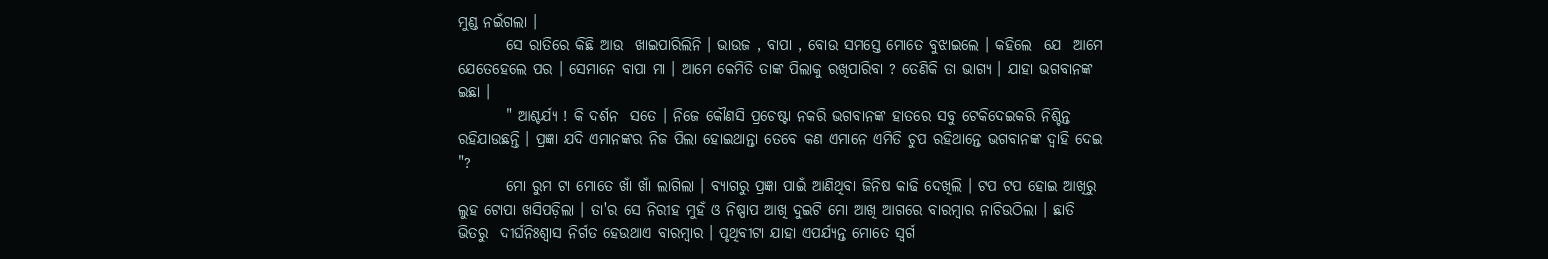ମୁଣ୍ଡ ନଇଁଗଲା ।
        ସେ ରାତିରେ କିଛି ଆଉ  ଖାଇପାରିଲିନି । ଭାଉଜ , ବାପା , ବୋଉ ସମସ୍ତେ ମୋତେ ବୁଝାଇଲେ । କହିଲେ  ଯେ  ଆମେ  ଯେତେହେଲେ ପର । ସେମାନେ ବାପା ମା । ଆମେ କେମିତି ତାଙ୍କ ପିଲାକୁ ରଖିପାରିବା ? ତେଣିକି ତା ଭାଗ୍ୟ । ଯାହା ଭଗବାନଙ୍କ ଇଛା ।
        " ଆଶ୍ଚର୍ଯ୍ୟ ! କି ଦର୍ଶନ  ସତେ । ନିଜେ କୌଣସି ପ୍ରଚେଷ୍ଟା ନକରି ଭଗବାନଙ୍କ ହାତରେ ସବୁ ଟେକିଦେଇକରି ନିଶ୍ଚିନ୍ତ ରହିଯାଉଛନ୍ତି । ପ୍ରଜ୍ଞା ଯଦି ଏମାନଙ୍କର ନିଜ ପିଲା ହୋଇଥାନ୍ତା ତେବେ କଣ ଏମାନେ ଏମିତି ଚୁପ ରହିଥାନ୍ତେ ଭଗବାନଙ୍କ ଦ୍ୱାହି ଦେଇ "?
        ମୋ ରୁମ ଟା ମୋତେ ଖାଁ ଖାଁ ଲାଗିଲା । ବ୍ୟାଗରୁ ପ୍ରଜ୍ଞା ପାଇଁ ଆଣିଥିବା ଜିନିଷ କାଢି ଦେଖିଲି । ଟପ ଟପ ହୋଇ ଆଖିରୁ ଲୁହ ଟୋପା ଖସିପଡ଼ିଲା । ତା'ର ସେ ନିରୀହ ମୁହଁ ଓ ନିଷ୍ପାପ ଆଖି ଦୁଇଟି ମୋ ଆଖି ଆଗରେ ବାରମ୍ବାର ନାଚିଉଠିଲା । ଛାତି ଭିତରୁ  ଦୀର୍ଘନିଃଶ୍ୱାସ ନିର୍ଗତ ହେଉଥାଏ ବାରମ୍ବାର । ପୃଥିବୀଟା ଯାହା ଏପର୍ଯ୍ୟନ୍ତ ମୋତେ ସ୍ୱର୍ଗ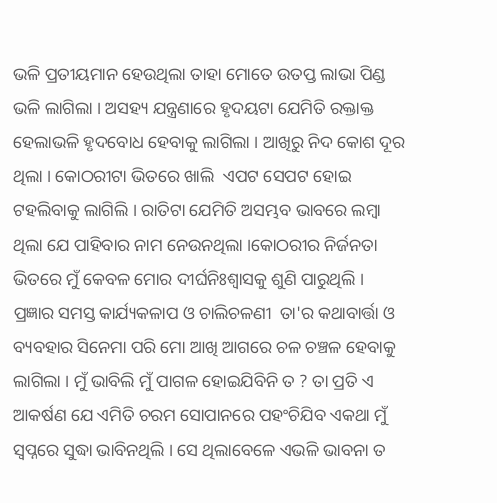ଭଳି ପ୍ରତୀୟମାନ ହେଉଥିଲା ତାହା ମୋତେ ଉତପ୍ତ ଲାଭା ପିଣ୍ଡ ଭଳି ଲାଗିଲା । ଅସହ୍ୟ ଯନ୍ତ୍ରଣାରେ ହୃଦୟଟା ଯେମିତି ରକ୍ତାକ୍ତ ହେଲାଭଳି ହୃଦବୋଧ ହେବାକୁ ଲାଗିଲା । ଆଖିରୁ ନିଦ କୋଶ ଦୂର ଥିଲା । କୋଠରୀଟା ଭିତରେ ଖାଲି  ଏପଟ ସେପଟ ହୋଇ ଟହଲିବାକୁ ଲାଗିଲି । ରାତିଟା ଯେମିତି ଅସମ୍ଭବ ଭାବରେ ଲମ୍ବା ଥିଲା ଯେ ପାହିବାର ନାମ ନେଉନଥିଲା ।କୋଠରୀର ନିର୍ଜନତା ଭିତରେ ମୁଁ କେବଳ ମୋର ଦୀର୍ଘନିଃଶ୍ବାସକୁ ଶୁଣି ପାରୁଥିଲି । ପ୍ରଜ୍ଞାର ସମସ୍ତ କାର୍ଯ୍ୟକଳାପ ଓ ଚାଲିଚଳଣୀ  ତା'ର କଥାବାର୍ତ୍ତା ଓ ବ୍ୟବହାର ସିନେମା ପରି ମୋ ଆଖି ଆଗରେ ଚଳ ଚଞ୍ଚଳ ହେବାକୁ ଲାଗିଲା । ମୁଁ ଭାବିଲି ମୁଁ ପାଗଳ ହୋଇଯିବିନି ତ ? ତା ପ୍ରତି ଏ ଆକର୍ଷଣ ଯେ ଏମିତି ଚରମ ସୋପାନରେ ପହଂଚିଯିବ ଏକଥା ମୁଁ ସ୍ୱପ୍ନରେ ସୁଦ୍ଧା ଭାବିନଥିଲି । ସେ ଥିଲାବେଳେ ଏଭଳି ଭାବନା ତ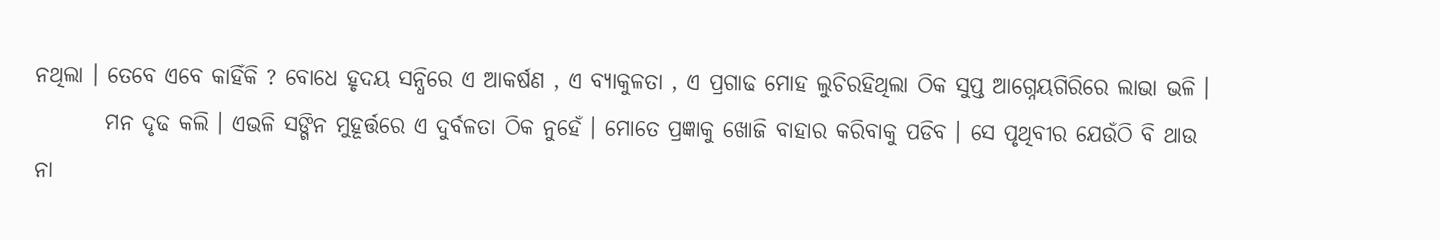ନଥିଲା । ତେବେ ଏବେ କାହିଁକି ? ବୋଧେ ହୃଦୟ ସନ୍ଧିରେ ଏ ଆକର୍ଷଣ , ଏ ବ୍ୟାକୁଳତା , ଏ ପ୍ରଗାଢ ମୋହ ଲୁଚିରହିଥିଲା ଠିକ ସୁପ୍ତ ଆଗ୍ନେୟଗିରିରେ ଲାଭା ଭଳି ।
        ମନ ଦୃଢ କଲି । ଏଭଳି ସଙ୍ଗିନ ମୁହୂର୍ତ୍ତରେ ଏ ଦୁର୍ବଳତା ଠିକ ନୁହେଁ । ମୋତେ ପ୍ରଜ୍ଞାକୁ ଖୋଜି ବାହାର କରିବାକୁ ପଡିବ । ସେ ପୃଥିବୀର ଯେଉଁଠି ବି ଥାଉ ନା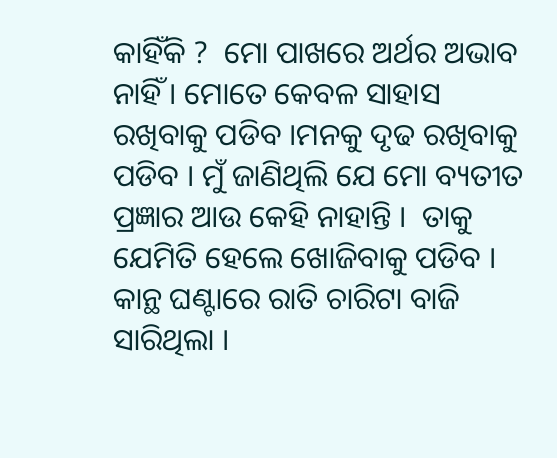କାହିଁକି ?  ମୋ ପାଖରେ ଅର୍ଥର ଅଭାବ ନାହିଁ । ମୋତେ କେବଳ ସାହାସ ରଖିବାକୁ ପଡିବ ।ମନକୁ ଦୃଢ ରଖିବାକୁ ପଡିବ । ମୁଁ ଜାଣିଥିଲି ଯେ ମୋ ବ୍ୟତୀତ ପ୍ରଜ୍ଞାର ଆଉ କେହି ନାହାନ୍ତି ।  ତାକୁ ଯେମିତି ହେଲେ ଖୋଜିବାକୁ ପଡିବ । କାନ୍ଥ ଘଣ୍ଟାରେ ରାତି ଚାରିଟା ବାଜି ସାରିଥିଲା ।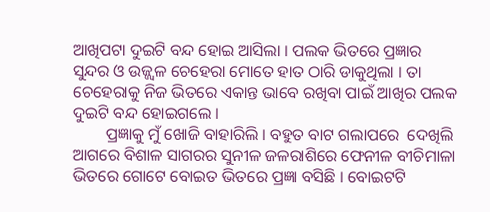ଆଖିପଟା ଦୁଇଟି ବନ୍ଦ ହୋଇ ଆସିଲା । ପଲକ ଭିତରେ ପ୍ରଜ୍ଞାର ସୁନ୍ଦର ଓ ଉଜ୍ଜ୍ୱଳ ଚେହେରା ମୋତେ ହାତ ଠାରି ଡାକୁଥିଲା । ତା ଚେହେରାକୁ ନିଜ ଭିତରେ ଏକାନ୍ତ ଭାବେ ରଖିବା ପାଇଁ ଆଖିର ପଲକ ଦୁଇଟି ବନ୍ଦ ହୋଇଗଲେ ।
        ପ୍ରଜ୍ଞାକୁ ମୁଁ ଖୋଜି ବାହାରିଲି । ବହୁତ ବାଟ ଗଲାପରେ  ଦେଖିଲି ଆଗରେ ବିଶାଳ ସାଗରର ସୁନୀଳ ଜଳରାଶିରେ ଫେନୀଳ ବୀଚିମାଳା ଭିତରେ ଗୋଟେ ବୋଇତ ଭିତରେ ପ୍ରଜ୍ଞା ବସିଛି । ବୋଇଟଟି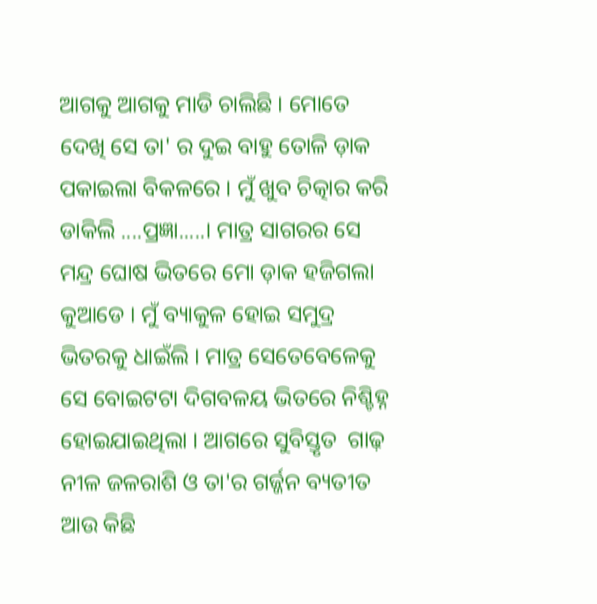ଆଗକୁ ଆଗକୁ ମାଡି ଚାଲିଛି । ମୋତେ ଦେଖି ସେ ତା' ର ଦୁଇ ବାହୁ ତୋଳି ଡ଼ାକ ପକାଇଲା ବିକଳରେ । ମୁଁ ଖୁବ ଚିତ୍କାର କରି ଡାକିଲି ....ପ୍ରଜ୍ଞା.....। ମାତ୍ର ସାଗରର ସେ ମନ୍ଦ୍ର ଘୋଷ ଭିତରେ ମୋ ଡ଼ାକ ହଜିଗଲା କୁଆଡେ । ମୁଁ ବ୍ୟାକୁଳ ହୋଇ ସମୁଦ୍ର ଭିତରକୁ ଧାଇଁଲି । ମାତ୍ର ସେତେବେଳେକୁ ସେ ବୋଇଟଟା ଦିଗବଳୟ ଭିତରେ ନିଶ୍ଚିହ୍ନ ହୋଇଯାଇଥିଲା । ଆଗରେ ସୁବିସ୍ତୃତ  ଗାଢ଼ ନୀଳ ଜଳରାଶି ଓ ତା'ର ଗର୍ଜ୍ଜନ ବ୍ୟତୀତ ଆଉ କିଛି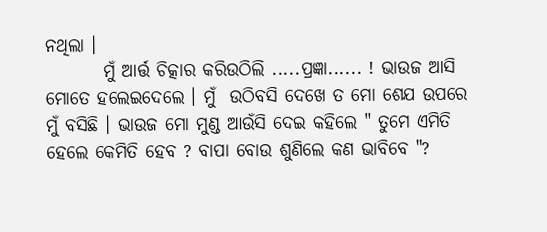ନଥିଲା ।
        ମୁଁ ଆର୍ତ୍ତ ଚିତ୍କାର କରିଉଠିଲି .....ପ୍ରଜ୍ଞା...... ! ଭାଉଜ ଆସି ମୋତେ ହଲେଇଦେଲେ । ମୁଁ  ଉଠିବସି ଦେଖେ ତ ମୋ ଶେଯ ଉପରେ ମୁଁ ବସିଛି । ଭାଉଜ ମୋ ମୁଣ୍ଡ ଆଉଁସି ଦେଇ କହିଲେ " ତୁମେ ଏମିତି ହେଲେ କେମିତି ହେବ ? ବାପା ବୋଉ ଶୁଣିଲେ କଣ ଭାବିବେ "?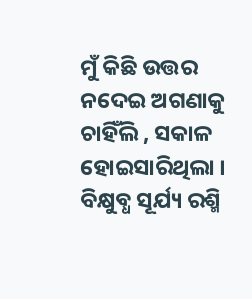ମୁଁ କିଛି ଉତ୍ତର ନଦେଇ ଅଗଣାକୁ ଚାହିଁଲି , ସକାଳ ହୋଇସାରିଥିଲା । ବିକ୍ଷୁବ୍ଧ ସୂର୍ଯ୍ୟ ରଶ୍ମି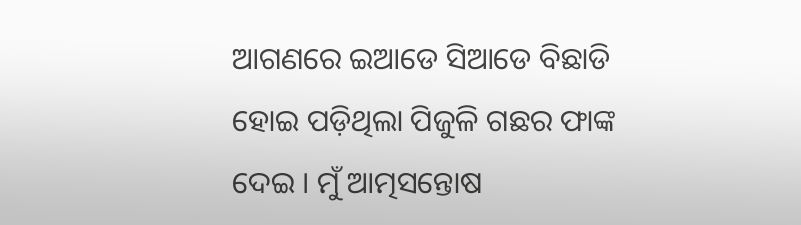ଆଗଣରେ ଇଆଡେ ସିଆଡେ ବିଛାଡି ହୋଇ ପଡ଼ିଥିଲା ପିଜୁଳି ଗଛର ଫାଙ୍କ ଦେଇ । ମୁଁ ଆତ୍ମସନ୍ତୋଷ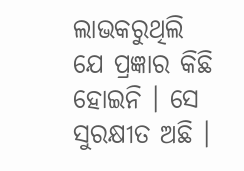ଲାଭକରୁଥିଲି ଯେ ପ୍ରଜ୍ଞାର କିଛି ହୋଇନି । ସେ ସୁରକ୍ଷୀତ ଅଛି ।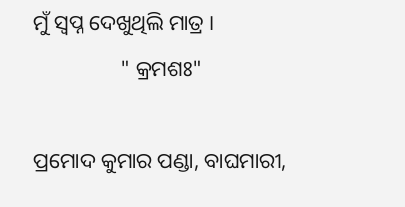ମୁଁ ସ୍ୱପ୍ନ ଦେଖୁଥିଲି ମାତ୍ର ।
                " କ୍ରମଶଃ"

ପ୍ରମୋଦ କୁମାର ପଣ୍ଡା, ବାଘମାରୀ,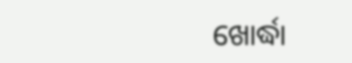ଖୋର୍ଦ୍ଧା